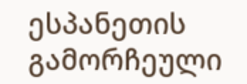ესპანეთის გამორჩეული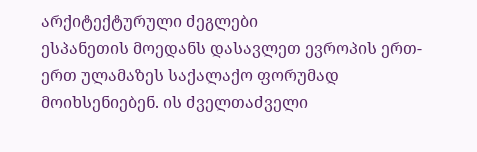არქიტექტურული ძეგლები
ესპანეთის მოედანს დასავლეთ ევროპის ერთ-ერთ ულამაზეს საქალაქო ფორუმად მოიხსენიებენ. ის ძველთაძველი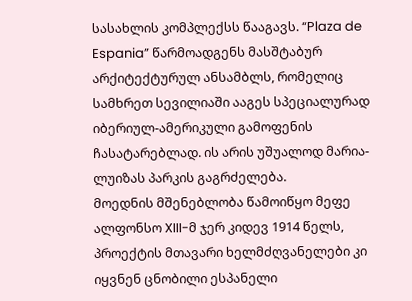სასახლის კომპლექსს წააგავს. “Plaza de Espania” წარმოადგენს მასშტაბურ არქიტექტურულ ანსამბლს, რომელიც სამხრეთ სევილიაში ააგეს სპეციალურად იბერიულ-ამერიკული გამოფენის ჩასატარებლად. ის არის უშუალოდ მარია-ლუიზას პარკის გაგრძელება.
მოედნის მშენებლობა წამოიწყო მეფე ალფონსო XIII-მ ჯერ კიდევ 1914 წელს, პროექტის მთავარი ხელმძღვანელები კი იყვნენ ცნობილი ესპანელი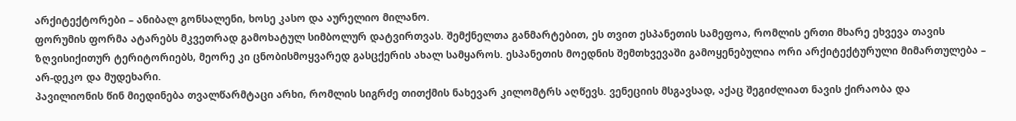არქიტექტორები – ანიბალ გონსალენი, ხოსე კასო და აურელიო მილანო.
ფორუმის ფორმა ატარებს მკვეთრად გამოხატულ სიმბოლურ დატვირთვას. შემქნელთა განმარტებით, ეს თვით ესპანეთის სამეფოა, რომლის ერთი მხარე ეხვევა თავის ზღვისიქითურ ტერიტორიებს, მეორე კი ცნობისმოყვარედ გასცქერის ახალ სამყაროს. ესპანეთის მოედნის შემთხვევაში გამოყენებულია ორი არქიტექტურული მიმართულება – არ-დეკო და მუდეხარი.
პავილიონის წინ მიედინება თვალწარმტაცი არხი, რომლის სიგრძე თითქმის ნახევარ კილომტრს აღწევს. ვენეციის მსგავსად, აქაც შეგიძლიათ ნავის ქირაობა და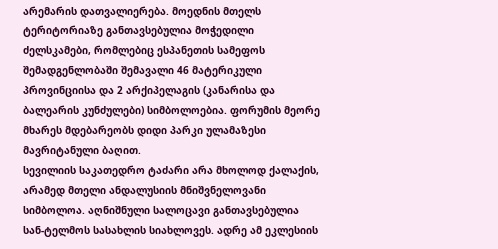არემარის დათვალიერება. მოედნის მთელს ტერიტორიაზე განთავსებულია მოჭედილი ძელსკამები, რომლებიც ესპანეთის სამეფოს შემადგენლობაში შემავალი 46 მატერიკული პროვინციისა და 2 არქიპელაგის (კანარისა და ბალეარის კუნძულები) სიმბოლოებია. ფორუმის მეორე მხარეს მდებარეობს დიდი პარკი ულამაზესი მავრიტანული ბაღით.
სევილიის საკათედრო ტაძარი არა მხოლოდ ქალაქის, არამედ მთელი ანდალუსიის მნიშვნელოვანი სიმბოლოა. აღნიშნული სალოცავი განთავსებულია სან-ტელმოს სასახლის სიახლოვეს. ადრე ამ ეკლესიის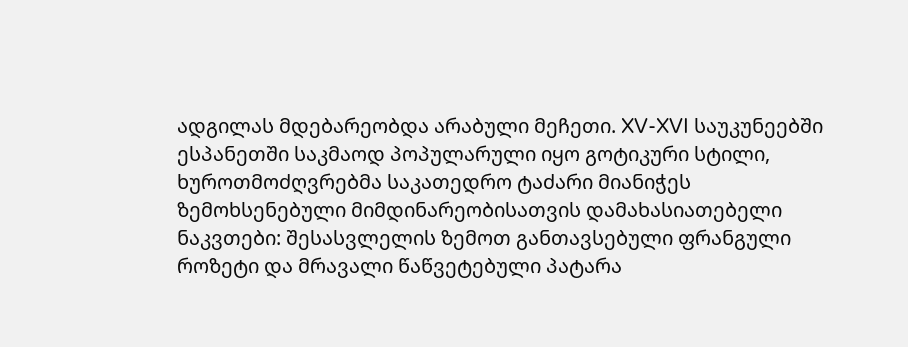ადგილას მდებარეობდა არაბული მეჩეთი. XV-XVI საუკუნეებში ესპანეთში საკმაოდ პოპულარული იყო გოტიკური სტილი, ხუროთმოძღვრებმა საკათედრო ტაძარი მიანიჭეს ზემოხსენებული მიმდინარეობისათვის დამახასიათებელი ნაკვთები: შესასვლელის ზემოთ განთავსებული ფრანგული როზეტი და მრავალი წაწვეტებული პატარა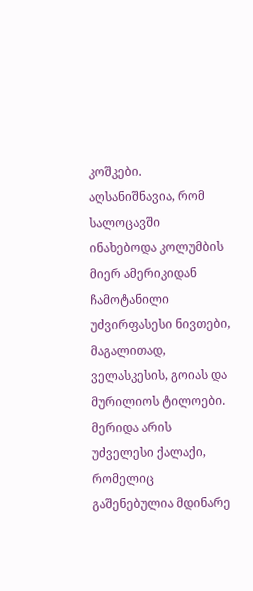კოშკები. აღსანიშნავია, რომ სალოცავში ინახებოდა კოლუმბის მიერ ამერიკიდან ჩამოტანილი უძვირფასესი ნივთები, მაგალითად, ველასკესის, გოიას და მურილიოს ტილოები.
მერიდა არის უძველესი ქალაქი, რომელიც გაშენებულია მდინარე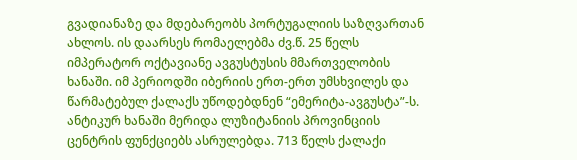გვადიანაზე და მდებარეობს პორტუგალიის საზღვართან ახლოს. ის დაარსეს რომაელებმა ძვ.წ. 25 წელს იმპერატორ ოქტავიანე ავგუსტუსის მმართველობის ხანაში. იმ პერიოდში იბერიის ერთ-ერთ უმსხვილეს და წარმატებულ ქალაქს უწოდებდნენ “ემერიტა-ავგუსტა”-ს. ანტიკურ ხანაში მერიდა ლუზიტანიის პროვინციის ცენტრის ფუნქციებს ასრულებდა. 713 წელს ქალაქი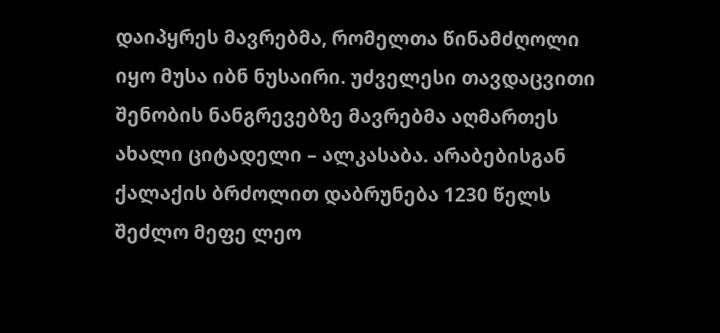დაიპყრეს მავრებმა, რომელთა წინამძღოლი იყო მუსა იბნ ნუსაირი. უძველესი თავდაცვითი შენობის ნანგრევებზე მავრებმა აღმართეს ახალი ციტადელი – ალკასაბა. არაბებისგან ქალაქის ბრძოლით დაბრუნება 1230 წელს შეძლო მეფე ლეო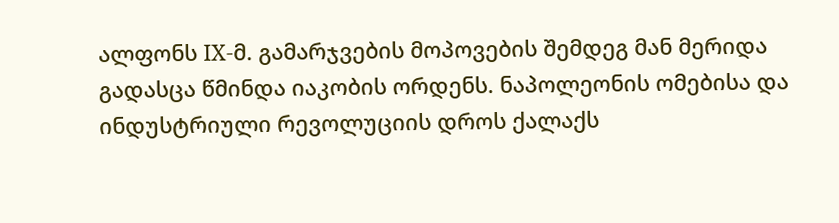ალფონს IX-მ. გამარჯვების მოპოვების შემდეგ მან მერიდა გადასცა წმინდა იაკობის ორდენს. ნაპოლეონის ომებისა და ინდუსტრიული რევოლუციის დროს ქალაქს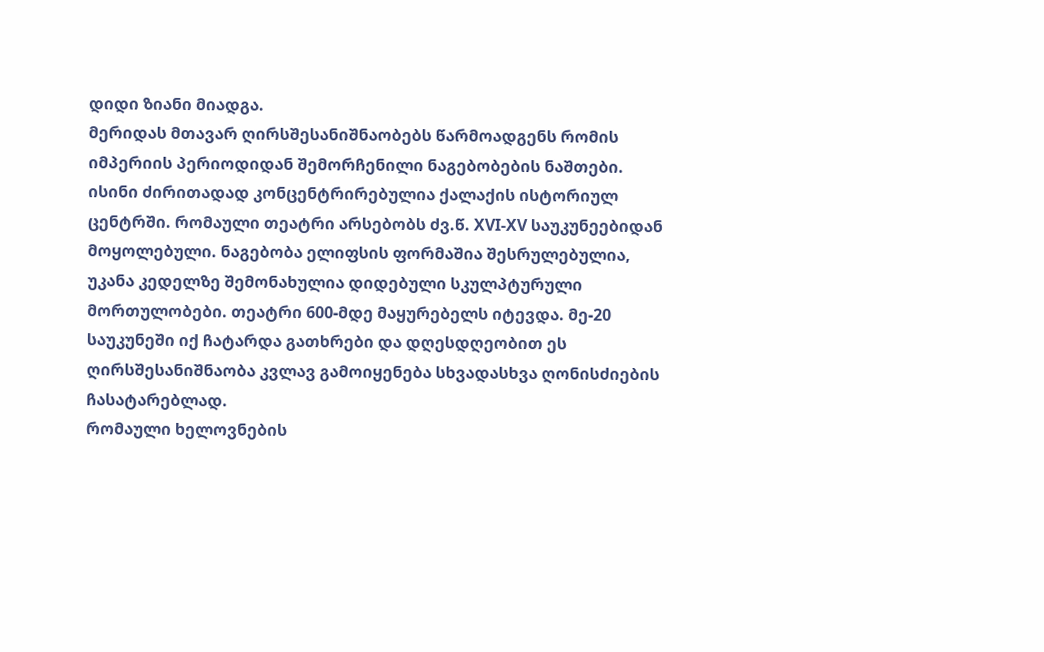დიდი ზიანი მიადგა.
მერიდას მთავარ ღირსშესანიშნაობებს წარმოადგენს რომის იმპერიის პერიოდიდან შემორჩენილი ნაგებობების ნაშთები. ისინი ძირითადად კონცენტრირებულია ქალაქის ისტორიულ ცენტრში. რომაული თეატრი არსებობს ძვ.წ. XVI-XV საუკუნეებიდან მოყოლებული. ნაგებობა ელიფსის ფორმაშია შესრულებულია, უკანა კედელზე შემონახულია დიდებული სკულპტურული მორთულობები. თეატრი 600-მდე მაყურებელს იტევდა. მე-20 საუკუნეში იქ ჩატარდა გათხრები და დღესდღეობით ეს ღირსშესანიშნაობა კვლავ გამოიყენება სხვადასხვა ღონისძიების ჩასატარებლად.
რომაული ხელოვნების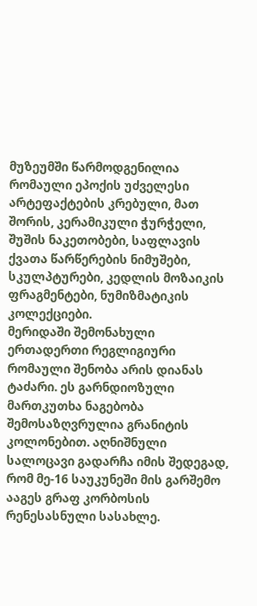მუზეუმში წარმოდგენილია რომაული ეპოქის უძველესი არტეფაქტების კრებული, მათ შორის, კერამიკული ჭურჭელი, შუშის ნაკეთობები, საფლავის ქვათა წარწერების ნიმუშები, სკულპტურები, კედლის მოზაიკის ფრაგმენტები, ნუმიზმატიკის კოლექციები.
მერიდაში შემონახული ერთადერთი რეგლიგიური რომაული შენობა არის დიანას ტაძარი. ეს გარნდიოზული მართკუთხა ნაგებობა შემოსაზღვრულია გრანიტის კოლონებით. აღნიშნული სალოცავი გადარჩა იმის შედეგად, რომ მე-16 საუკუნეში მის გარშემო ააგეს გრაფ კორბოსის რენესასნული სასახლე.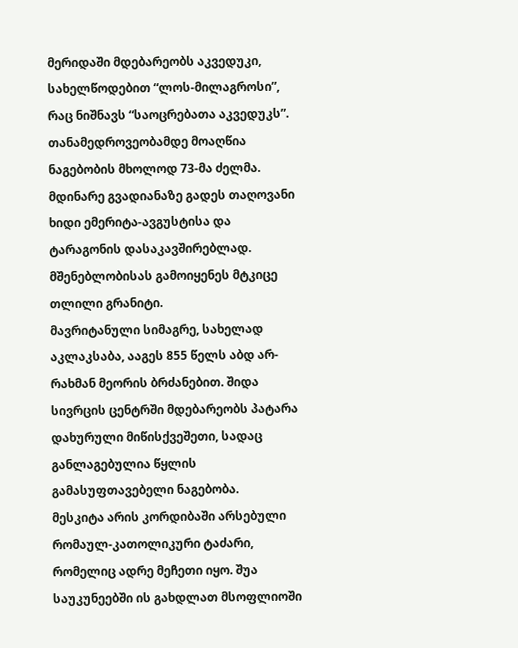მერიდაში მდებარეობს აკვედუკი, სახელწოდებით “ლოს-მილაგროსი”, რაც ნიშნავს “საოცრებათა აკვედუკს”. თანამედროვეობამდე მოაღწია ნაგებობის მხოლოდ 73-მა ძელმა. მდინარე გვადიანაზე გადეს თაღოვანი ხიდი ემერიტა-ავგუსტისა და ტარაგონის დასაკავშირებლად. მშენებლობისას გამოიყენეს მტკიცე თლილი გრანიტი.
მავრიტანული სიმაგრე, სახელად აკლაკსაბა, ააგეს 855 წელს აბდ არ-რახმან მეორის ბრძანებით. შიდა სივრცის ცენტრში მდებარეობს პატარა დახურული მიწისქვეშეთი, სადაც განლაგებულია წყლის გამასუფთავებელი ნაგებობა.
მესკიტა არის კორდიბაში არსებული რომაულ-კათოლიკური ტაძარი, რომელიც ადრე მეჩეთი იყო. შუა საუკუნეებში ის გახდლათ მსოფლიოში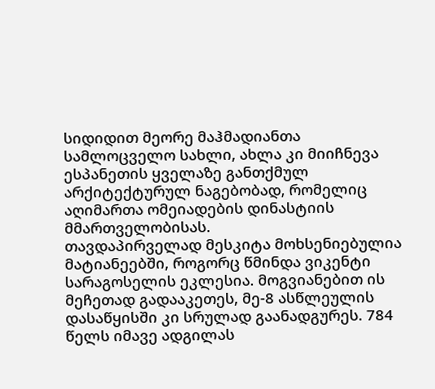სიდიდით მეორე მაჰმადიანთა სამლოცველო სახლი, ახლა კი მიიჩნევა ესპანეთის ყველაზე განთქმულ არქიტექტურულ ნაგებობად, რომელიც აღიმართა ომეიადების დინასტიის მმართველობისას.
თავდაპირველად მესკიტა მოხსენიებულია მატიანეებში, როგორც წმინდა ვიკენტი სარაგოსელის ეკლესია. მოგვიანებით ის მეჩეთად გადააკეთეს, მე-8 ასწლეულის დასაწყისში კი სრულად გაანადგურეს. 784 წელს იმავე ადგილას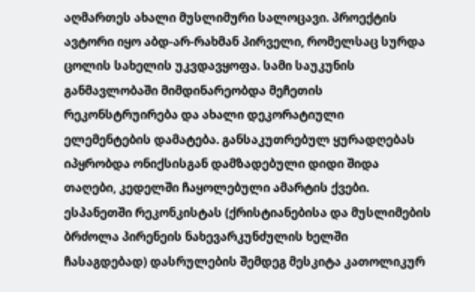აღმართეს ახალი მუსლიმური სალოცავი. პროექტის ავტორი იყო აბდ-არ-რახმან პირველი, რომელსაც სურდა ცოლის სახელის უკვდავყოფა. სამი საუკუნის განმავლობაში მიმდინარეობდა მეჩეთის რეკონსტრუირება და ახალი დეკორატიული ელემენტების დამატება. განსაკუთრებულ ყურადღებას იპყრობდა ონიქსისგან დამზადებული დიდი შიდა თაღები, კედელში ჩაყოლებული ამარტის ქვები. ესპანეთში რეკონკისტას (ქრისტიანებისა და მუსლიმების ბრძოლა პირენეის ნახევარკუნძულის ხელში ჩასაგდებად) დასრულების შემდეგ მესკიტა კათოლიკურ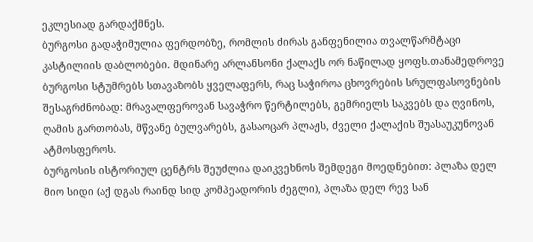ეკლესიად გარდაქმნეს.
ბურგოსი გადაჭიმულია ფერდობზე, რომლის ძირას განფენილია თვალწარმტაცი კასტილიის დაბლობები. მდინარე არლანსონი ქალაქს ორ ნაწილად ყოფს.თანამედროვე ბურგოსი სტუმრებს სთავაზობს ყველაფერს, რაც საჭიროა ცხოვრების სრულფასოვნების შესაგრძნობად: მრავალფეროვან სავაჭრო წერტილებს, გემრიელს საკვებს და ღვინოს, ღამის გართობას, მწვანე ბულვარებს, გასაოცარ პლაჟს, ძველი ქალაქის შუასაუკუნოვან ატმოსფეროს.
ბურგოსის ისტორიულ ცენტრს შეუძლია დაიკვეხნოს შემდეგი მოედნებით: პლაზა დელ მიო სიდი (აქ დგას რაინდ სიდ კომპეადორის ძეგლი), პლაზა დელ რევ სან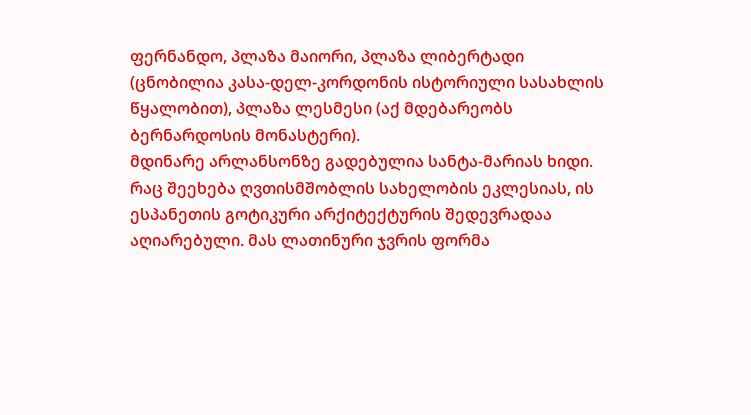ფერნანდო, პლაზა მაიორი, პლაზა ლიბერტადი (ცნობილია კასა-დელ-კორდონის ისტორიული სასახლის წყალობით), პლაზა ლესმესი (აქ მდებარეობს ბერნარდოსის მონასტერი).
მდინარე არლანსონზე გადებულია სანტა-მარიას ხიდი. რაც შეეხება ღვთისმშობლის სახელობის ეკლესიას, ის ესპანეთის გოტიკური არქიტექტურის შედევრადაა აღიარებული. მას ლათინური ჯვრის ფორმა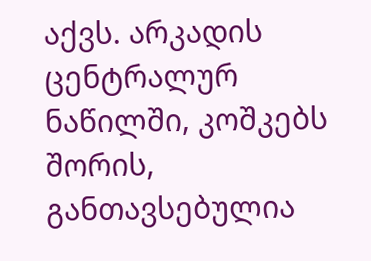აქვს. არკადის ცენტრალურ ნაწილში, კოშკებს შორის, განთავსებულია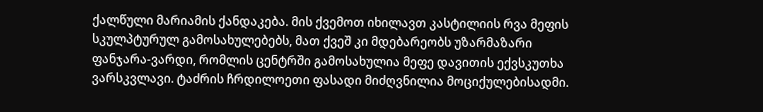ქალწული მარიამის ქანდაკება. მის ქვემოთ იხილავთ კასტილიის რვა მეფის სკულპტურულ გამოსახულებებს, მათ ქვეშ კი მდებარეობს უზარმაზარი ფანჯარა-ვარდი, რომლის ცენტრში გამოსახულია მეფე დავითის ექვსკუთხა ვარსკვლავი. ტაძრის ჩრდილოეთი ფასადი მიძღვნილია მოციქულებისადმი.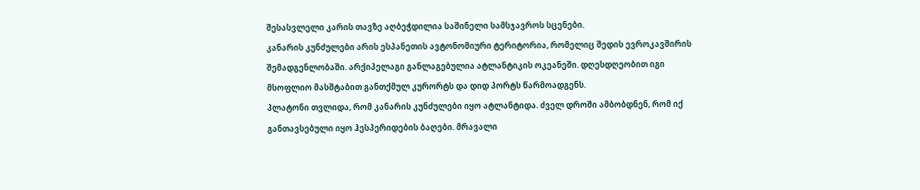შესასვლელი კარის თავზე აღბეჭდილია საშინელი სამსჯავროს სცენები.
კანარის კუნძულები არის ესპანეთის ავტონომიური ტერიტორია, რომელიც შედის ევროკავშირის შემადგენლობაში. არქიპელაგი განლაგებულია ატლანტიკის ოკეანეში. დღესდღეობით იგი მსოფლიო მასშტაბით განთქმულ კურორტს და დიდ პორტს წარმოადგენს.
პლატონი თვლიდა, რომ კანარის კუნძულები იყო ატლანტიდა. ძველ დროში ამბობდნენ, რომ იქ განთავსებული იყო ჰესპერიდების ბაღები. მრავალი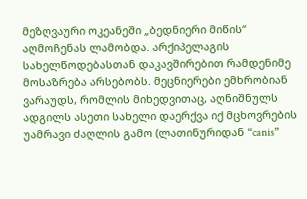მეზღვაური ოკეანეში „ბედნიერი მიწის“ აღმოჩენას ლამობდა. არქიპელაგის სახელწოდებასთან დაკავშირებით რამდენიმე მოსაზრება არსებობს. მეცნიერები ემხრობიან ვარაუდს, რომლის მიხედვითაც, აღნიშნულს ადგილს ასეთი სახელი დაერქვა იქ მცხოვრების უამრავი ძაღლის გამო (ლათინურიდან “canis”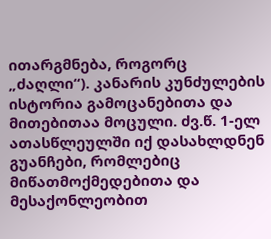ითარგმნება, როგორც „ძაღლი“). კანარის კუნძულების ისტორია გამოცანებითა და მითებითაა მოცული. ძვ.წ. 1-ელ ათასწლეულში იქ დასახლდნენ გუანჩები, რომლებიც მიწათმოქმედებითა და მესაქონლეობით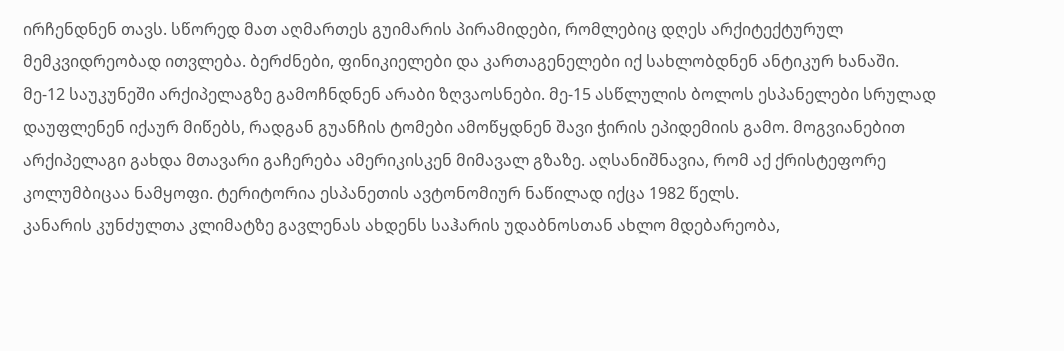ირჩენდნენ თავს. სწორედ მათ აღმართეს გუიმარის პირამიდები, რომლებიც დღეს არქიტექტურულ მემკვიდრეობად ითვლება. ბერძნები, ფინიკიელები და კართაგენელები იქ სახლობდნენ ანტიკურ ხანაში. მე-12 საუკუნეში არქიპელაგზე გამოჩნდნენ არაბი ზღვაოსნები. მე-15 ასწლულის ბოლოს ესპანელები სრულად დაუფლენენ იქაურ მიწებს, რადგან გუანჩის ტომები ამოწყდნენ შავი ჭირის ეპიდემიის გამო. მოგვიანებით არქიპელაგი გახდა მთავარი გაჩერება ამერიკისკენ მიმავალ გზაზე. აღსანიშნავია, რომ აქ ქრისტეფორე კოლუმბიცაა ნამყოფი. ტერიტორია ესპანეთის ავტონომიურ ნაწილად იქცა 1982 წელს.
კანარის კუნძულთა კლიმატზე გავლენას ახდენს საჰარის უდაბნოსთან ახლო მდებარეობა,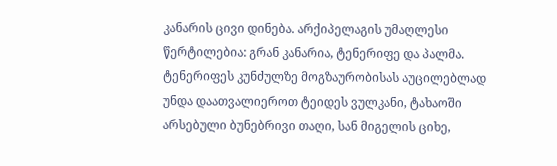კანარის ცივი დინება. არქიპელაგის უმაღლესი წერტილებია: გრან კანარია, ტენერიფე და პალმა.
ტენერიფეს კუნძულზე მოგზაურობისას აუცილებლად უნდა დაათვალიეროთ ტეიდეს ვულკანი, ტახაოში არსებული ბუნებრივი თაღი, სან მიგელის ციხე,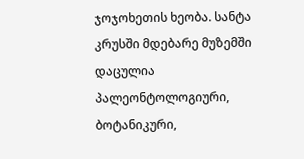ჯოჯოხეთის ხეობა. სანტა კრუსში მდებარე მუზემში დაცულია პალეონტოლოგიური, ბოტანიკური,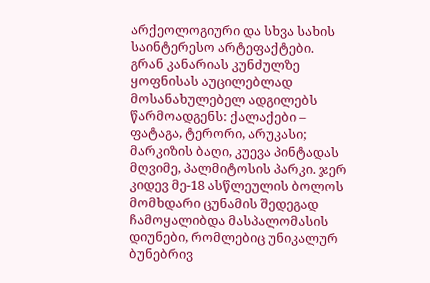არქეოლოგიური და სხვა სახის საინტერესო არტეფაქტები.
გრან კანარიას კუნძულზე ყოფნისას აუცილებლად მოსანახულებელ ადგილებს წარმოადგენს: ქალაქები – ფატაგა, ტერორი, არუკასი; მარკიზის ბაღი, კუევა პინტადას მღვიმე, პალმიტოსის პარკი. ჯერ კიდევ მე-18 ასწლეულის ბოლოს მომხდარი ცუნამის შედეგად ჩამოყალიბდა მასპალომასის დიუნები, რომლებიც უნიკალურ ბუნებრივ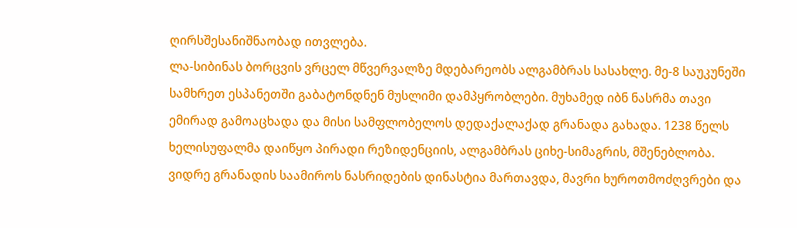ღირსშესანიშნაობად ითვლება.
ლა-სიბინას ბორცვის ვრცელ მწვერვალზე მდებარეობს ალგამბრას სასახლე. მე-8 საუკუნეში სამხრეთ ესპანეთში გაბატონდნენ მუსლიმი დამპყრობლები. მუხამედ იბნ ნასრმა თავი ემირად გამოაცხადა და მისი სამფლობელოს დედაქალაქად გრანადა გახადა. 1238 წელს ხელისუფალმა დაიწყო პირადი რეზიდენციის, ალგამბრას ციხე-სიმაგრის, მშენებლობა. ვიდრე გრანადის საამიროს ნასრიდების დინასტია მართავდა, მავრი ხუროთმოძღვრები და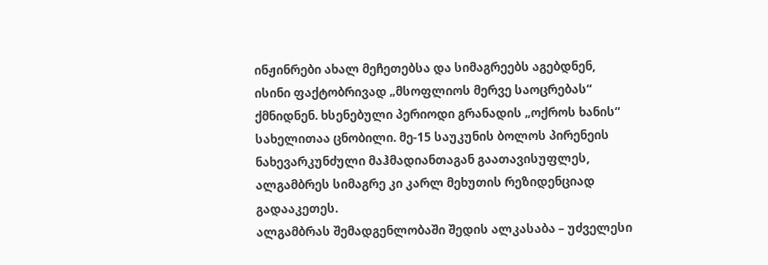ინჟინრები ახალ მეჩეთებსა და სიმაგრეებს აგებდნენ, ისინი ფაქტობრივად „მსოფლიოს მერვე საოცრებას“ ქმნიდნენ. ხსენებული პერიოდი გრანადის „ოქროს ხანის“ სახელითაა ცნობილი. მე-15 საუკუნის ბოლოს პირენეის ნახევარკუნძული მაჰმადიანთაგან გაათავისუფლეს, ალგამბრეს სიმაგრე კი კარლ მეხუთის რეზიდენციად გადააკეთეს.
ალგამბრას შემადგენლობაში შედის ალკასაბა – უძველესი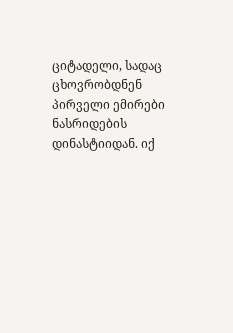ციტადელი, სადაც ცხოვრობდნენ პირველი ემირები ნასრიდების დინასტიიდან. იქ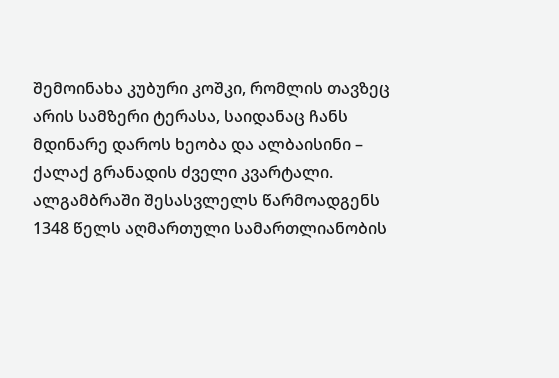შემოინახა კუბური კოშკი, რომლის თავზეც არის სამზერი ტერასა, საიდანაც ჩანს მდინარე დაროს ხეობა და ალბაისინი – ქალაქ გრანადის ძველი კვარტალი.
ალგამბრაში შესასვლელს წარმოადგენს 1348 წელს აღმართული სამართლიანობის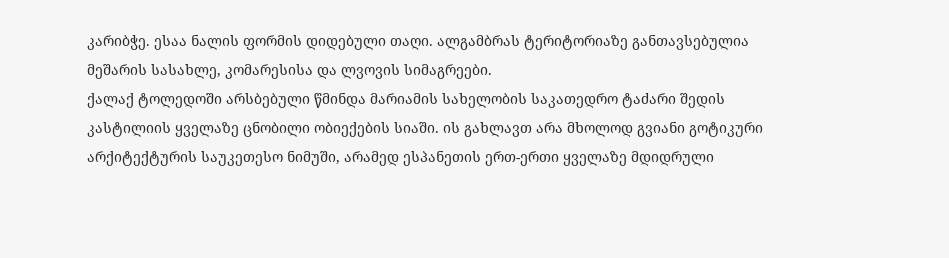კარიბჭე. ესაა ნალის ფორმის დიდებული თაღი. ალგამბრას ტერიტორიაზე განთავსებულია მეშარის სასახლე, კომარესისა და ლვოვის სიმაგრეები.
ქალაქ ტოლედოში არსბებული წმინდა მარიამის სახელობის საკათედრო ტაძარი შედის კასტილიის ყველაზე ცნობილი ობიექების სიაში. ის გახლავთ არა მხოლოდ გვიანი გოტიკური არქიტექტურის საუკეთესო ნიმუში, არამედ ესპანეთის ერთ-ერთი ყველაზე მდიდრული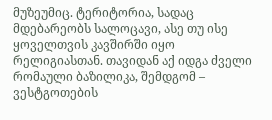მუზეუმიც. ტერიტორია, სადაც მდებარეობს სალოცავი, ასე თუ ისე ყოველთვის კავშირში იყო რელიგიასთან. თავიდან აქ იდგა ძველი რომაული ბაზილიკა, შემდგომ – ვესტგოთების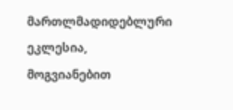მართლმადიდებლური ეკლესია, მოგვიანებით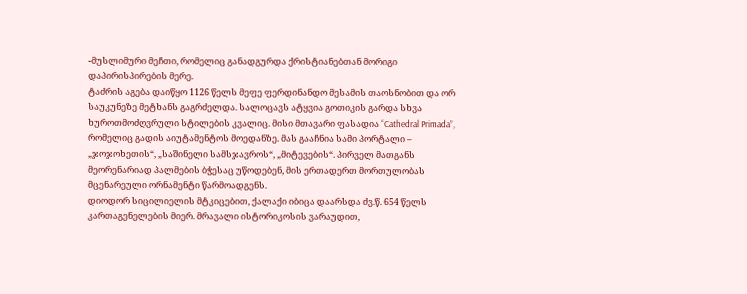-მუსლიმური მეჩთი, რომელიც განადგურდა ქრისტიანებთან მორიგი დაპირისპირების მერე.
ტაძრის აგება დაიწყო 1126 წელს მეფე ფერდინანდო მესამის თაოსნობით და ორ საუკუნეზე მეტხანს გაგრძელდა. სალოცავს ატყვია გოთიკის გარდა სხვა ხუროთმოძღვრული სტილების კვალიც. მისი მთავარი ფასადია “Cathedral Primada”, რომელიც გადის აიუტამენტოს მოედანზე. მას გააჩნია სამი პორტალი – „ჯოჯოხეთის“, „საშინელი სამსჯავროს“, „მიტევების“. პირველ მათგანს მეორენარიად პალმების ბჭესაც უწოდებენ, მის ერთადერთ მორთულობას მცენარეული ორნამენტი წარმოადგენს.
დიოდორ სიცილიელის მტკიცებით, ქალაქი იბიცა დაარსდა ძვ.წ. 654 წელს კართაგენელების მიერ. მრავალი ისტორიკოსის ვარაუდით,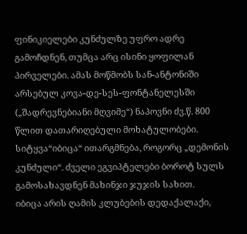ფინიკიელები კუნძულზე უფრო ადრე გამოჩდნენ, თუმცა არც ისინი ყოფილან პირველები. ამას მოწმობს სან-ანტონიში არსებულ კოვა-დე-სეს-ფონტანელესში („შადრევნებიანი მღვიმე“) ნაპოვნი ძვ.წ. 800 წლით დათარიღებული მოხატულობები. სიტყვა“იბიცა“ ითარგმნება, როგორც „დემონის კუნძული“. ძველი ეგვიპტელები ბოროტ სულს გამოსახავდნენ მახინჯი ჯუჯის სახით.
იბიცა არის ღამის კლუბების დედაქალაქი,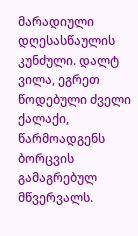მარადიული დღესასწაულის კუნძული. დალტ ვილა, ეგრეთ წოდებული ძველი ქალაქი, წარმოადგენს ბორცვის გამაგრებულ მწვერვალს.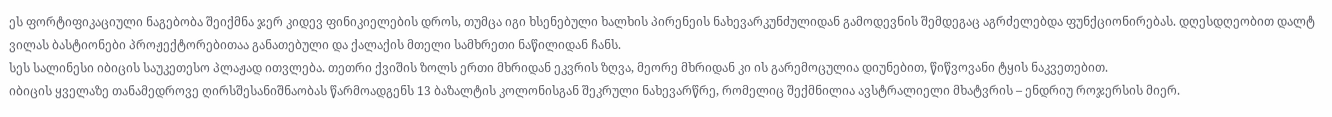ეს ფორტიფიკაციული ნაგებობა შეიქმნა ჯერ კიდევ ფინიკიელების დროს, თუმცა იგი ხსენებული ხალხის პირენეის ნახევარკუნძულიდან გამოდევნის შემდეგაც აგრძელებდა ფუნქციონირებას. დღესდღეობით დალტ ვილას ბასტიონები პროჟექტორებითაა განათებული და ქალაქის მთელი სამხრეთი ნაწილიდან ჩანს.
სეს სალინესი იბიცის საუკეთესო პლაჟად ითვლება. თეთრი ქვიშის ზოლს ერთი მხრიდან ეკვრის ზღვა, მეორე მხრიდან კი ის გარემოცულია დიუნებით, წიწვოვანი ტყის ნაკვეთებით.
იბიცის ყველაზე თანამედროვე ღირსშესანიშნაობას წარმოადგენს 13 ბაზალტის კოლონისგან შეკრული ნახევარწრე, რომელიც შექმნილია ავსტრალიელი მხატვრის – ენდრიუ როჯერსის მიერ.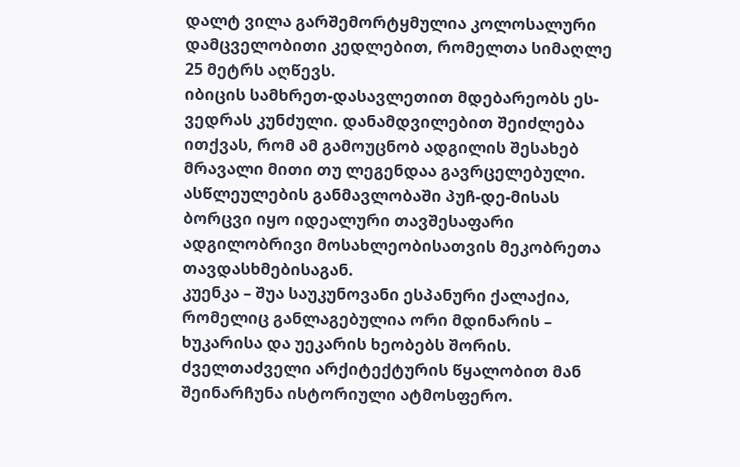დალტ ვილა გარშემორტყმულია კოლოსალური დამცველობითი კედლებით, რომელთა სიმაღლე 25 მეტრს აღწევს.
იბიცის სამხრეთ-დასავლეთით მდებარეობს ეს-ვედრას კუნძული. დანამდვილებით შეიძლება ითქვას, რომ ამ გამოუცნობ ადგილის შესახებ მრავალი მითი თუ ლეგენდაა გავრცელებული.
ასწლეულების განმავლობაში პუჩ-დე-მისას ბორცვი იყო იდეალური თავშესაფარი ადგილობრივი მოსახლეობისათვის მეკობრეთა თავდასხმებისაგან.
კუენკა – შუა საუკუნოვანი ესპანური ქალაქია, რომელიც განლაგებულია ორი მდინარის – ხუკარისა და უეკარის ხეობებს შორის. ძველთაძველი არქიტექტურის წყალობით მან შეინარჩუნა ისტორიული ატმოსფერო.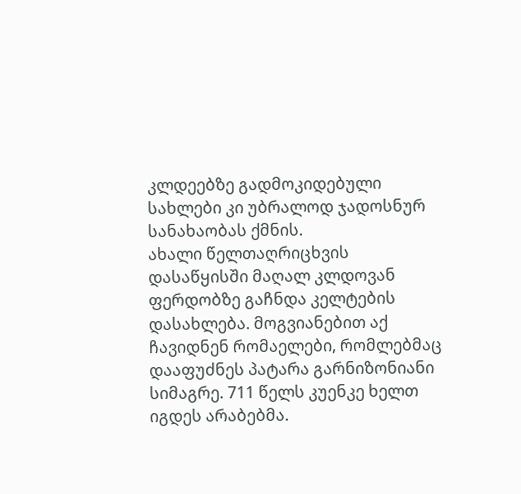კლდეებზე გადმოკიდებული სახლები კი უბრალოდ ჯადოსნურ სანახაობას ქმნის.
ახალი წელთაღრიცხვის დასაწყისში მაღალ კლდოვან ფერდობზე გაჩნდა კელტების დასახლება. მოგვიანებით აქ ჩავიდნენ რომაელები, რომლებმაც დააფუძნეს პატარა გარნიზონიანი სიმაგრე. 711 წელს კუენკე ხელთ იგდეს არაბებმა.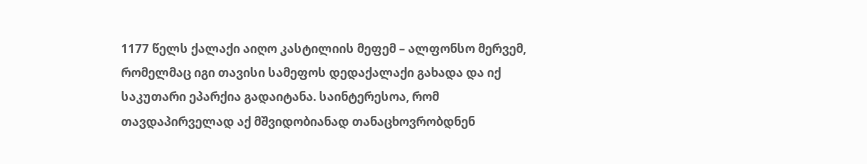1177 წელს ქალაქი აიღო კასტილიის მეფემ – ალფონსო მერვემ, რომელმაც იგი თავისი სამეფოს დედაქალაქი გახადა და იქ საკუთარი ეპარქია გადაიტანა. საინტერესოა, რომ თავდაპირველად აქ მშვიდობიანად თანაცხოვრობდნენ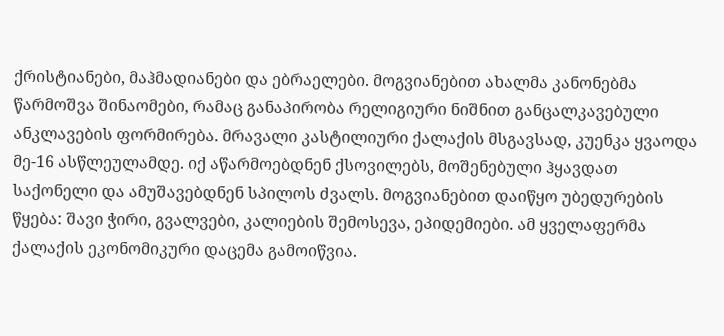ქრისტიანები, მაჰმადიანები და ებრაელები. მოგვიანებით ახალმა კანონებმა წარმოშვა შინაომები, რამაც განაპირობა რელიგიური ნიშნით განცალკავებული ანკლავების ფორმირება. მრავალი კასტილიური ქალაქის მსგავსად, კუენკა ყვაოდა მე-16 ასწლეულამდე. იქ აწარმოებდნენ ქსოვილებს, მოშენებული ჰყავდათ საქონელი და ამუშავებდნენ სპილოს ძვალს. მოგვიანებით დაიწყო უბედურების წყება: შავი ჭირი, გვალვები, კალიების შემოსევა, ეპიდემიები. ამ ყველაფერმა ქალაქის ეკონომიკური დაცემა გამოიწვია.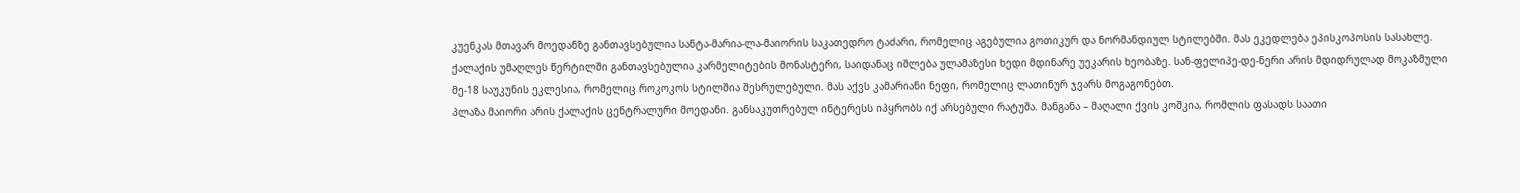კუენკას მთავარ მოედანზე განთავსებულია სანტა-მარია-ლა-მაიორის საკათედრო ტაძარი, რომელიც აგებულია გოთიკურ და ნორმანდიულ სტილებში. მას ეკედლება ეპისკოპოსის სასახლე.
ქალაქის უმაღლეს წერტილში განთავსებულია კარმელიტების მონასტერი, საიდანაც იშლება ულამაზესი ხედი მდინარე უეკარის ხეობაზე. სან-ფელიპე-დე-ნერი არის მდიდრულად მოკაზმული მე-18 საუკუნის ეკლესია, რომელიც როკოკოს სტილშია შესრულებული. მას აქვს კამარიანი ნეფი, რომელიც ლათინურ ჯვარს მოგაგონებთ.
პლაზა მაიორი არის ქალაქის ცენტრალური მოედანი. განსაკუთრებულ ინტერესს იპყრობს იქ არსებული რატუშა. მანგანა – მაღალი ქვის კოშკია, რომლის ფასადს საათი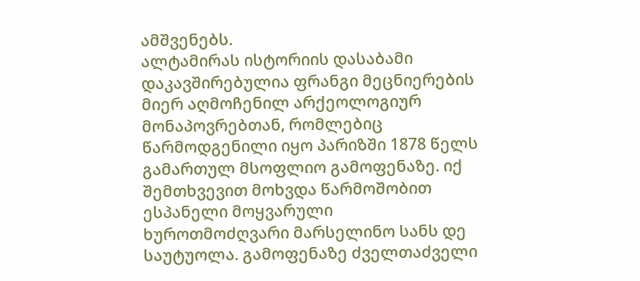ამშვენებს.
ალტამირას ისტორიის დასაბამი დაკავშირებულია ფრანგი მეცნიერების მიერ აღმოჩენილ არქეოლოგიურ მონაპოვრებთან, რომლებიც წარმოდგენილი იყო პარიზში 1878 წელს გამართულ მსოფლიო გამოფენაზე. იქ შემთხვევით მოხვდა წარმოშობით ესპანელი მოყვარული ხუროთმოძღვარი მარსელინო სანს დე საუტუოლა. გამოფენაზე ძველთაძველი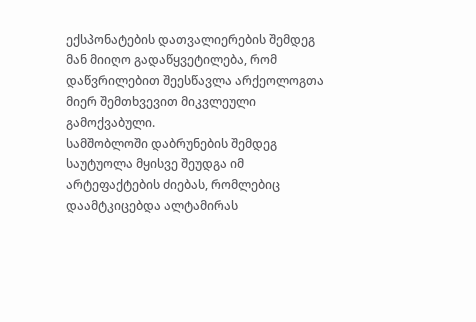ექსპონატების დათვალიერების შემდეგ მან მიიღო გადაწყვეტილება, რომ დაწვრილებით შეესწავლა არქეოლოგთა მიერ შემთხვევით მიკვლეული გამოქვაბული.
სამშობლოში დაბრუნების შემდეგ საუტუოლა მყისვე შეუდგა იმ არტეფაქტების ძიებას, რომლებიც დაამტკიცებდა ალტამირას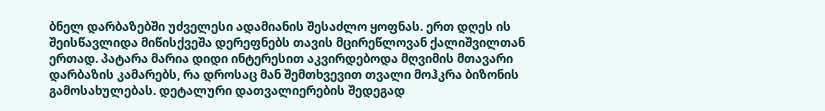ბნელ დარბაზებში უძველესი ადამიანის შესაძლო ყოფნას. ერთ დღეს ის შეისწავლიდა მიწისქვეშა დერეფნებს თავის მცირეწლოვან ქალიშვილთან ერთად. პატარა მარია დიდი ინტერესით აკვირდებოდა მღვიმის მთავარი დარბაზის კამარებს, რა დროსაც მან შემთხვევით თვალი მოჰკრა ბიზონის გამოსახულებას. დეტალური დათვალიერების შედეგად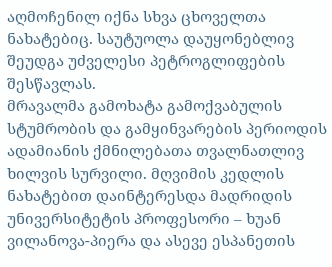აღმოჩენილ იქნა სხვა ცხოველთა ნახატებიც. საუტუოლა დაუყონებლივ შეუდგა უძველესი პეტროგლიფების შესწავლას.
მრავალმა გამოხატა გამოქვაბულის სტუმრობის და გამყინვარების პერიოდის ადამიანის ქმნილებათა თვალნათლივ ხილვის სურვილი. მღვიმის კედლის ნახატებით დაინტერესდა მადრიდის უნივერსიტეტის პროფესორი – ხუან ვილანოვა-პიერა და ასევე ესპანეთის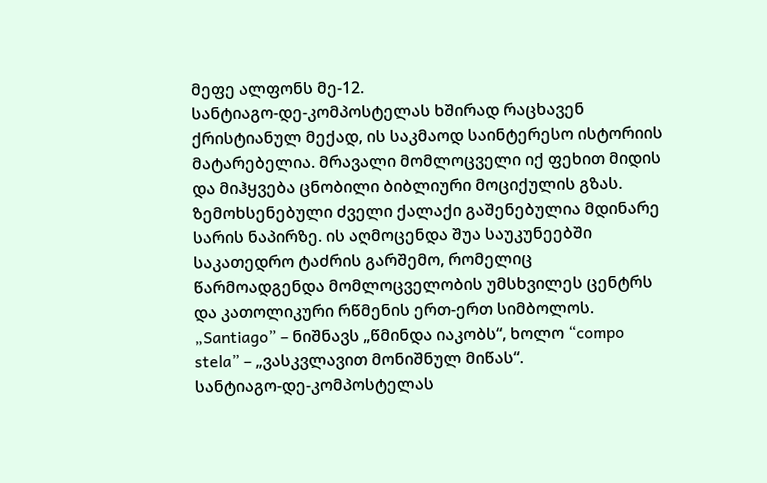მეფე ალფონს მე-12.
სანტიაგო-დე-კომპოსტელას ხშირად რაცხავენ ქრისტიანულ მექად, ის საკმაოდ საინტერესო ისტორიის მატარებელია. მრავალი მომლოცველი იქ ფეხით მიდის და მიჰყვება ცნობილი ბიბლიური მოციქულის გზას. ზემოხსენებული ძველი ქალაქი გაშენებულია მდინარე სარის ნაპირზე. ის აღმოცენდა შუა საუკუნეებში საკათედრო ტაძრის გარშემო, რომელიც წარმოადგენდა მომლოცველობის უმსხვილეს ცენტრს და კათოლიკური რწმენის ერთ-ერთ სიმბოლოს. „Santiago” – ნიშნავს „წმინდა იაკობს“, ხოლო “compo stela” – „ვასკვლავით მონიშნულ მიწას“.
სანტიაგო-დე-კომპოსტელას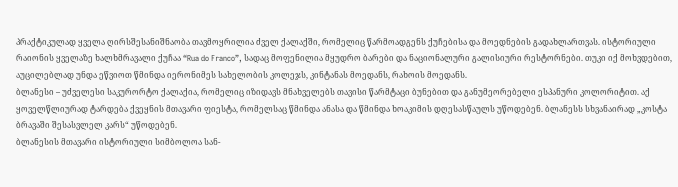პრაქტიკულად ყველა ღირსშესანიშნაობა თავმოყრილია ძველ ქალაქში, რომელიც წარმოადგენს ქუჩებისა და მოედნების გადახლართვას. ისტორიული რაიონის ყველაზე ხალხმრავალი ქუჩაა “Rua do Franco”, სადაც მოფენილია მყუდრო ბარები და ნაციონალური გალისიური რესტორნები. თუკი იქ მოხვდებით, აუცილებლად უნდა ეწვიოთ წმინდა იერონიმეს სახელობის კოლეჯს, კინტანას მოედანს, რახოის მოედანს.
ბლანესი – უძველესი საკურორტო ქალაქია, რომელიც იზიდავს მნახველებს თავისი წარმტაცი ბუნებით და განუმეორებელი ესპანური კოლორიტით. აქ ყოველწლიურად ტარდება ქვეყნის მთავარი ფიესტა, რომელსაც წმინდა ანასა და წმინდა ხოაკიმის დღესასწაულს უწოდებენ. ბლანესს სხვანაირად „კოსტა ბრავაში შესასვლელ კარს“ უწოდებენ.
ბლანესის მთავარი ისტორიული სიმბოლოა სან-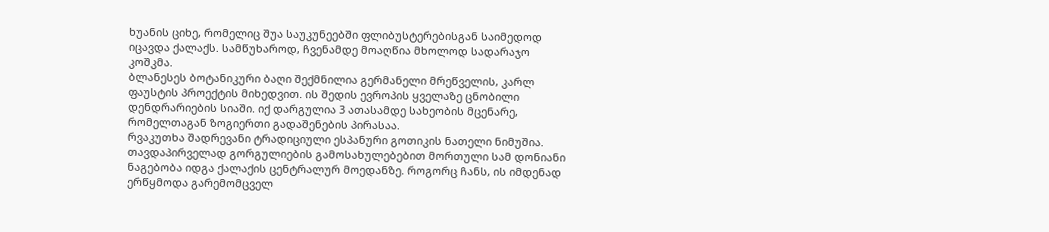ხუანის ციხე, რომელიც შუა საუკუნეებში ფლიბუსტერებისგან საიმედოდ იცავდა ქალაქს. სამწუხაროდ, ჩვენამდე მოაღწია მხოლოდ სადარაჯო კოშკმა.
ბლანესეს ბოტანიკური ბაღი შექმნილია გერმანელი მრეწველის, კარლ ფაუსტის პროექტის მიხედვით. ის შედის ევროპის ყველაზე ცნობილი დენდრარიების სიაში. იქ დარგულია 3 ათასამდე სახეობის მცენარე, რომელთაგან ზოგიერთი გადაშენების პირასაა.
რვაკუთხა შადრევანი ტრადიციული ესპანური გოთიკის ნათელი ნიმუშია. თავდაპირველად გორგულიების გამოსახულებებით მორთული სამ დონიანი ნაგებობა იდგა ქალაქის ცენტრალურ მოედანზე. როგორც ჩანს, ის იმდენად ერწყმოდა გარემომცველ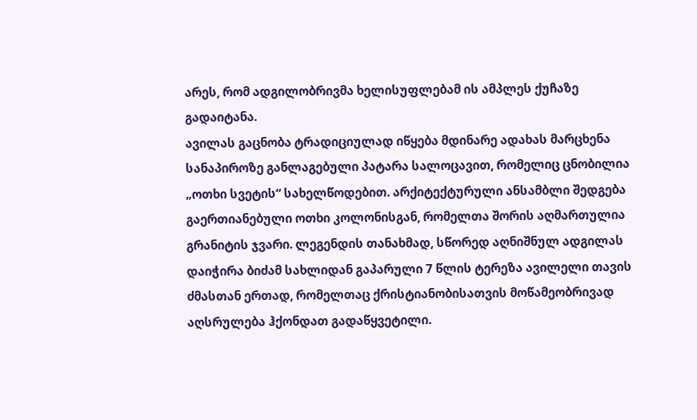არეს, რომ ადგილობრივმა ხელისუფლებამ ის ამპლეს ქუჩაზე გადაიტანა.
ავილას გაცნობა ტრადიციულად იწყება მდინარე ადახას მარცხენა სანაპიროზე განლაგებული პატარა სალოცავით, რომელიც ცნობილია „ოთხი სვეტის“ სახელწოდებით. არქიტექტურული ანსამბლი შედგება გაერთიანებული ოთხი კოლონისგან, რომელთა შორის აღმართულია გრანიტის ჯვარი. ლეგენდის თანახმად, სწორედ აღნიშნულ ადგილას დაიჭირა ბიძამ სახლიდან გაპარული 7 წლის ტერეზა ავილელი თავის ძმასთან ერთად, რომელთაც ქრისტიანობისათვის მოწამეობრივად აღსრულება ჰქონდათ გადაწყვეტილი.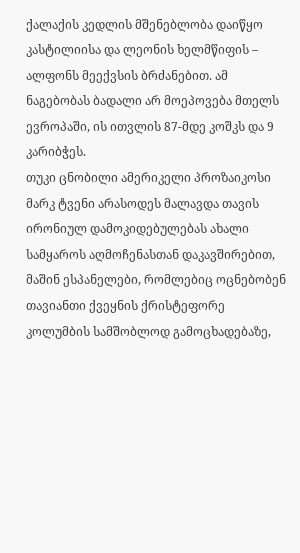ქალაქის კედლის მშენებლობა დაიწყო კასტილიისა და ლეონის ხელმწიფის – ალფონს მეექვსის ბრძანებით. ამ ნაგებობას ბადალი არ მოეპოვება მთელს ევროპაში, ის ითვლის 87-მდე კოშკს და 9 კარიბჭეს.
თუკი ცნობილი ამერიკელი პროზაიკოსი მარკ ტვენი არასოდეს მალავდა თავის ირონიულ დამოკიდებულებას ახალი სამყაროს აღმოჩენასთან დაკავშირებით, მაშინ ესპანელები, რომლებიც ოცნებობენ თავიანთი ქვეყნის ქრისტეფორე კოლუმბის სამშობლოდ გამოცხადებაზე,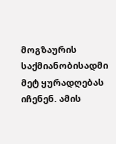მოგზაურის საქმიანობისადმი მეტ ყურადღებას იჩენენ. ამის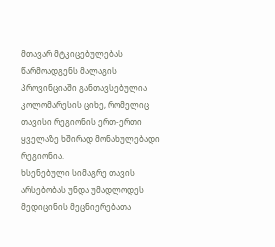მთავარ მტკიცებულებას წარმოადგენს მალაგის პროვინციაში განთავსებულია კოლომარესის ციხე, რომელიც თავისი რეგიონის ერთ-ერთი ყველაზე ხშირად მონახულებადი რეგიონია.
ხსენებული სიმაგრე თავის არსებობას უნდა უმადლოდეს მედიცინის მეცნიერებათა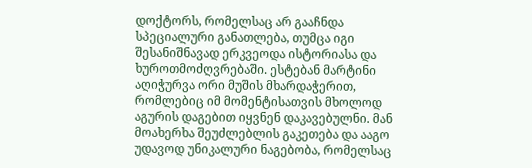დოქტორს, რომელსაც არ გააჩნდა სპეციალური განათლება, თუმცა იგი შესანიშნავად ერკვეოდა ისტორიასა და ხუროთმოძღვრებაში. ესტებან მარტინი აღიჭურვა ორი მუშის მხარდაჭერით, რომლებიც იმ მომენტისათვის მხოლოდ აგურის დაგებით იყვნენ დაკავებულნი. მან მოახერხა შეუძლებლის გაკეთება და ააგო უდავოდ უნიკალური ნაგებობა, რომელსაც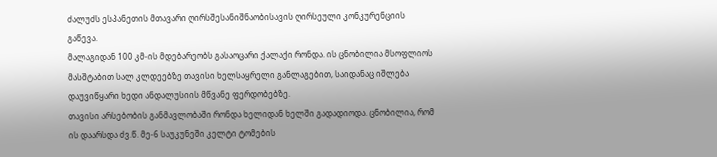ძალუძს ესპანეთის მთავარი ღირსშესანიშნაობისავის ღირსეული კონკურენციის გაწევა.
მალაგიდან 100 კმ-ის მდებარეობს გასაოცარი ქალაქი რონდა. ის ცნობილია მსოფლიოს მასშტაბით სალ კლდეებზე თავისი ხელსაყრელი განლაგებით, საიდანაც იშლება დაუვიწყარი ხედი ანდალუსიის მწვანე ფერდობებზე.
თავისი არსებობის განმავლობაში რონდა ხელიდან ხელში გადადიოდა. ცნობილია, რომ ის დაარსდა ძვ.წ. მე-6 საუკუნეში კელტი ტომების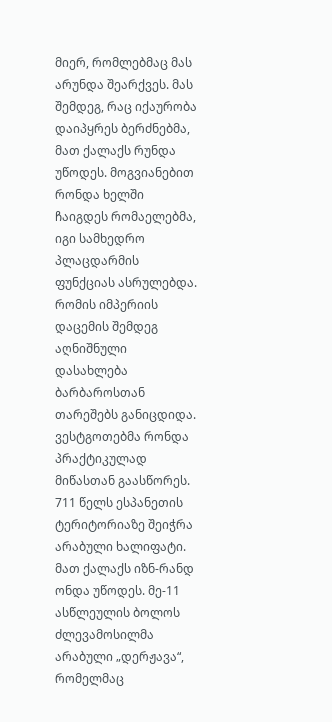მიერ, რომლებმაც მას არუნდა შეარქვეს. მას შემდეგ, რაც იქაურობა დაიპყრეს ბერძნებმა, მათ ქალაქს რუნდა უწოდეს. მოგვიანებით რონდა ხელში ჩაიგდეს რომაელებმა, იგი სამხედრო პლაცდარმის ფუნქციას ასრულებდა. რომის იმპერიის დაცემის შემდეგ აღნიშნული დასახლება ბარბაროსთან თარეშებს განიცდიდა. ვესტგოთებმა რონდა პრაქტიკულად მიწასთან გაასწორეს. 711 წელს ესპანეთის ტერიტორიაზე შეიჭრა არაბული ხალიფატი. მათ ქალაქს იზნ-რანდ ონდა უწოდეს. მე-11 ასწლეულის ბოლოს ძლევამოსილმა არაბული „დერჟავა“, რომელმაც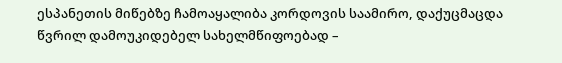ესპანეთის მიწებზე ჩამოაყალიბა კორდოვის საამირო, დაქუცმაცდა წვრილ დამოუკიდებელ სახელმწიფოებად –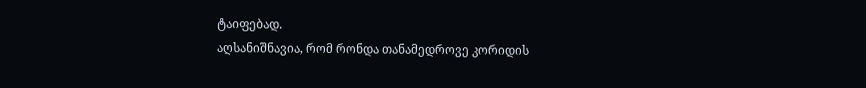ტაიფებად.
აღსანიშნავია, რომ რონდა თანამედროვე კორიდის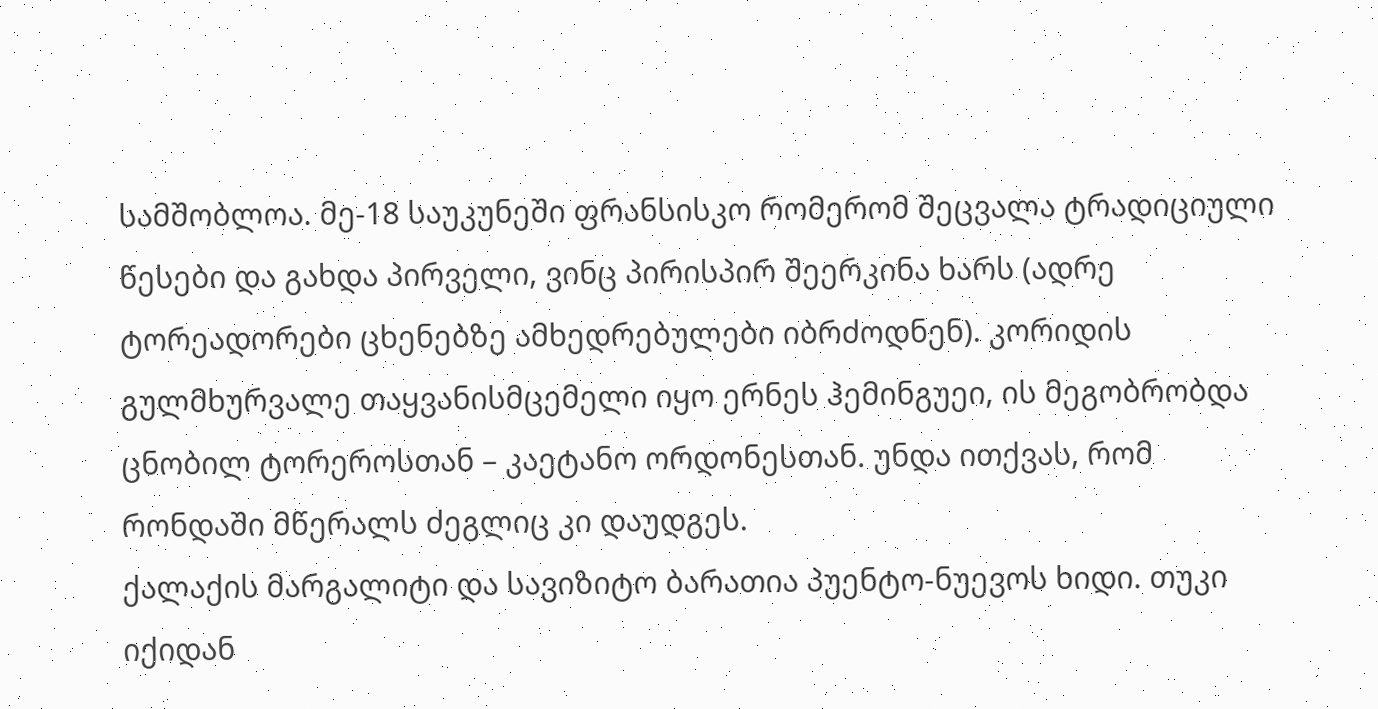სამშობლოა. მე-18 საუკუნეში ფრანსისკო რომერომ შეცვალა ტრადიციული წესები და გახდა პირველი, ვინც პირისპირ შეერკინა ხარს (ადრე ტორეადორები ცხენებზე ამხედრებულები იბრძოდნენ). კორიდის გულმხურვალე თაყვანისმცემელი იყო ერნეს ჰემინგუეი, ის მეგობრობდა ცნობილ ტორეროსთან – კაეტანო ორდონესთან. უნდა ითქვას, რომ რონდაში მწერალს ძეგლიც კი დაუდგეს.
ქალაქის მარგალიტი და სავიზიტო ბარათია პუენტო-ნუევოს ხიდი. თუკი იქიდან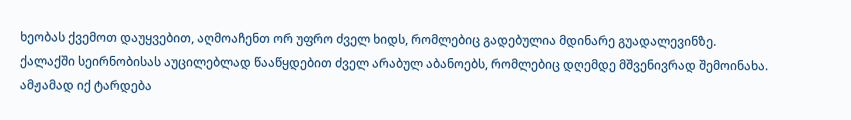ხეობას ქვემოთ დაუყვებით, აღმოაჩენთ ორ უფრო ძველ ხიდს, რომლებიც გადებულია მდინარე გუადალევინზე.
ქალაქში სეირნობისას აუცილებლად წააწყდებით ძველ არაბულ აბანოებს, რომლებიც დღემდე მშვენივრად შემოინახა. ამჟამად იქ ტარდება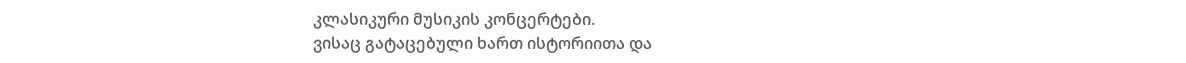კლასიკური მუსიკის კონცერტები.
ვისაც გატაცებული ხართ ისტორიითა და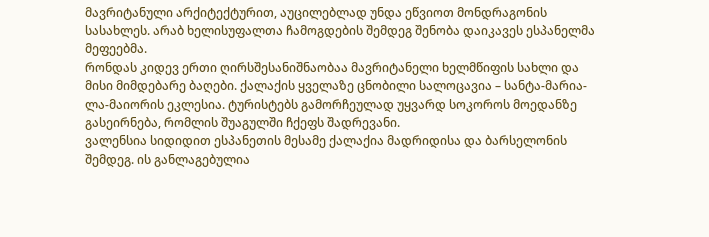მავრიტანული არქიტექტურით, აუცილებლად უნდა ეწვიოთ მონდრაგონის სასახლეს. არაბ ხელისუფალთა ჩამოგდების შემდეგ შენობა დაიკავეს ესპანელმა მეფეებმა.
რონდას კიდევ ერთი ღირსშესანიშნაობაა მავრიტანელი ხელმწიფის სახლი და მისი მიმდებარე ბაღები. ქალაქის ყველაზე ცნობილი სალოცავია – სანტა-მარია- ლა-მაიორის ეკლესია. ტურისტებს გამორჩეულად უყვარდ სოკოროს მოედანზე გასეირნება, რომლის შუაგულში ჩქეფს შადრევანი.
ვალენსია სიდიდით ესპანეთის მესამე ქალაქია მადრიდისა და ბარსელონის შემდეგ. ის განლაგებულია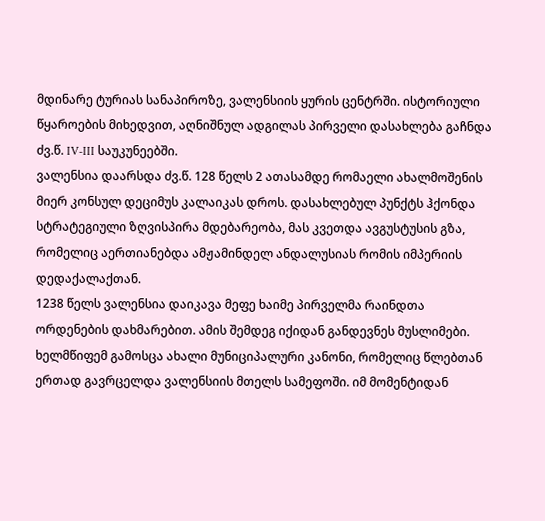მდინარე ტურიას სანაპიროზე, ვალენსიის ყურის ცენტრში. ისტორიული წყაროების მიხედვით, აღნიშნულ ადგილას პირველი დასახლება გაჩნდა ძვ.წ. IV-III საუკუნეებში.
ვალენსია დაარსდა ძვ.წ. 128 წელს 2 ათასამდე რომაელი ახალმოშენის მიერ კონსულ დეციმუს კალაიკას დროს. დასახლებულ პუნქტს ჰქონდა სტრატეგიული ზღვისპირა მდებარეობა, მას კვეთდა ავგუსტუსის გზა, რომელიც აერთიანებდა ამჟამინდელ ანდალუსიას რომის იმპერიის დედაქალაქთან.
1238 წელს ვალენსია დაიკავა მეფე ხაიმე პირველმა რაინდთა ორდენების დახმარებით. ამის შემდეგ იქიდან განდევნეს მუსლიმები. ხელმწიფემ გამოსცა ახალი მუნიციპალური კანონი, რომელიც წლებთან ერთად გავრცელდა ვალენსიის მთელს სამეფოში. იმ მომენტიდან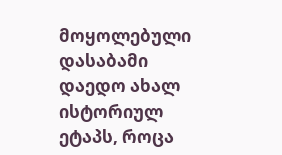მოყოლებული დასაბამი დაედო ახალ ისტორიულ ეტაპს, როცა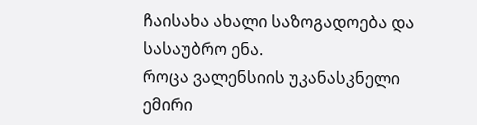ჩაისახა ახალი საზოგადოება და სასაუბრო ენა.
როცა ვალენსიის უკანასკნელი ემირი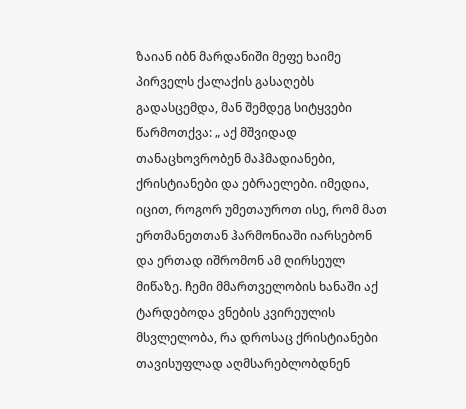ზაიან იბნ მარდანიში მეფე ხაიმე პირველს ქალაქის გასაღებს გადასცემდა, მან შემდეგ სიტყვები წარმოთქვა: „ აქ მშვიდად თანაცხოვრობენ მაჰმადიანები, ქრისტიანები და ებრაელები. იმედია, იცით, როგორ უმეთაუროთ ისე, რომ მათ ერთმანეთთან ჰარმონიაში იარსებონ და ერთად იშრომონ ამ ღირსეულ მიწაზე. ჩემი მმართველობის ხანაში აქ ტარდებოდა ვნების კვირეულის მსვლელობა, რა დროსაც ქრისტიანები თავისუფლად აღმსარებლობდნენ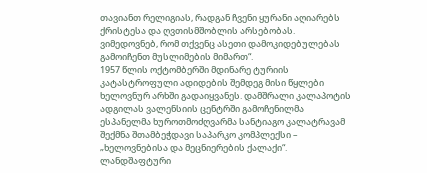თავიანთ რელიგიას, რადგან ჩვენი ყურანი აღიარებს ქრისტესა და ღვთისმშობლის არსებობას. ვიმედოვნებ, რომ თქვენც ასეთი დამოკიდებულებას გამოიჩენთ მუსლიმების მიმართ“.
1957 წლის ოქტომბერში მდინარე ტურიის კატასტროფული ადიდების შემდეგ მისი წყლები ხელოვნურ არხში გადაიყვანეს. დამშრალი კალაპოტის ადგილას ვალენსიის ცენტრში გამოჩენილმა ესპანელმა ხუროთმოძღვარმა სანტიაგო კალატრავამ შექმნა შთამბეჭდავი საპარკო კომპლექსი – „ხელოვნებისა და მეცნიერების ქალაქი“.
ლანდშაფტური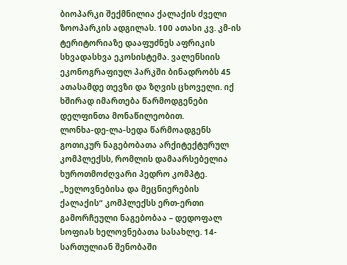ბიოპარკი შექმნილია ქალაქის ძველი ზოოპარკის ადგილას. 100 ათასი კვ. კმ-ის ტერიტორიაზე დააფუძნეს აფრიკის სხვადასხვა ეკოსისტემა. ვალენსიის ეკონოგრაფიულ პარკში ბინადრობს 45 ათასამდე თევზი და ზღვის ცხოველი. იქ ხშირად იმართება წარმოდგენები დელფინთა მონაწილეობით.
ლონხა-დე-ლა-სედა წარმოადგენს გოთიკურ ნაგებობათა არქიტექტურულ კომპლექსს, რომლის დამაარსებელია ხუროთმოძღვარი პედრო კომპტე. „ხელოვნებისა და მეცნიერების ქალაქის“ კომპლექსს ერთ-ერთი გამორჩეული ნაგებობაა – დედოფალ სოფიას ხელოვნებათა სასახლე. 14-სართულიან შენობაში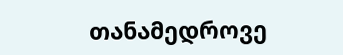თანამედროვე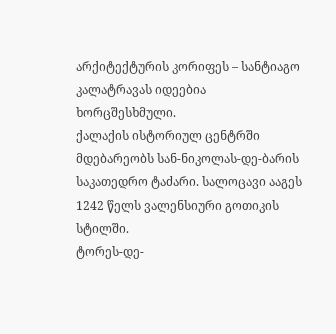არქიტექტურის კორიფეს – სანტიაგო კალატრავას იდეებია ხორცშესხმული.
ქალაქის ისტორიულ ცენტრში მდებარეობს სან-ნიკოლას-დე-ბარის საკათედრო ტაძარი. სალოცავი ააგეს 1242 წელს ვალენსიური გოთიკის სტილში.
ტორეს-დე-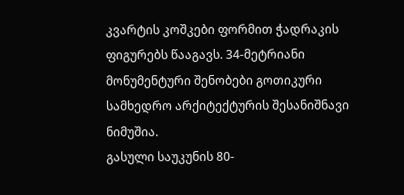კვარტის კოშკები ფორმით ჭადრაკის ფიგურებს წააგავს. 34-მეტრიანი მონუმენტური შენობები გოთიკური სამხედრო არქიტექტურის შესანიშნავი ნიმუშია.
გასული საუკუნის 80-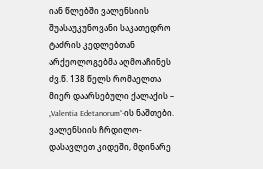იან წლებში ვალენსიის შუასაუკუნოვანი საკათედრო ტაძრის კედლებთან არქეოლოგებმა აღმოაჩინეს ძვ.წ. 138 წელს რომაელთა მიერ დაარსებული ქალაქის – „Valentia Edetanorum“-ის ნაშთები.
ვალენსიის ჩრდილო-დასავლეთ კიდეში, მდინარე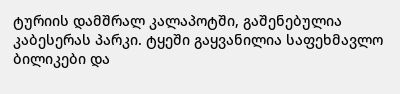ტურიის დამშრალ კალაპოტში, გაშენებულია კაბესერას პარკი. ტყეში გაყვანილია საფეხმავლო ბილიკები და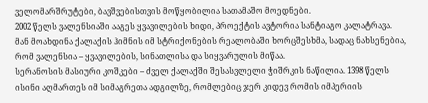ველომარშრუტები, ბავშვებისთვის მოწყობილია სათამაშო მოედნები.
2002 წელს ვალენსიაში ააგეს ყვავილების ხიდი, პროექტის ავტორია სანტიაგო კალატრავა. მან მოახდინა ქალაქის ჰიმნის იმ სტრიქონების რეალობაში ხორცშესხმა, სადაც ნახსენებია, რომ ვალენსია – ყვავილების, სინათლისა და სიყვარულის მიწაა.
სერანოსის მასიური კოშკები – ძველ ქალაქში შესასვლელი ჭიშრკის ნაწილია. 1398 წელს ისინი აღმართეს იმ სიმაგრეთა ადგილზე, რომლებიც ჯერ კიდევ რომის იმპერიის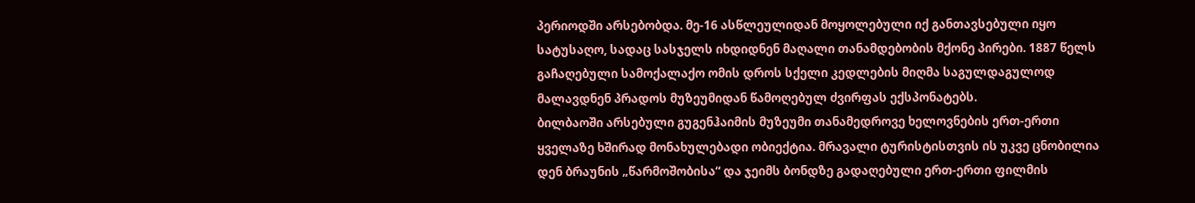პერიოდში არსებობდა. მე-16 ასწლეულიდან მოყოლებული იქ განთავსებული იყო სატუსაღო, სადაც სასჯელს იხდიდნენ მაღალი თანამდებობის მქონე პირები. 1887 წელს გაჩაღებული სამოქალაქო ომის დროს სქელი კედლების მიღმა საგულდაგულოდ მალავდნენ პრადოს მუზეუმიდან წამოღებულ ძვირფას ექსპონატებს.
ბილბაოში არსებული გუგენჰაიმის მუზეუმი თანამედროვე ხელოვნების ერთ-ერთი ყველაზე ხშირად მონახულებადი ობიექტია. მრავალი ტურისტისთვის ის უკვე ცნობილია დენ ბრაუნის „წარმოშობისა“ და ჯეიმს ბონდზე გადაღებული ერთ-ერთი ფილმის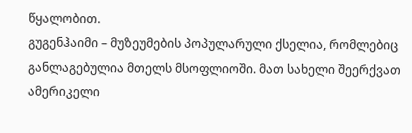წყალობით.
გუგენჰაიმი – მუზეუმების პოპულარული ქსელია, რომლებიც განლაგებულია მთელს მსოფლიოში. მათ სახელი შეერქვათ ამერიკელი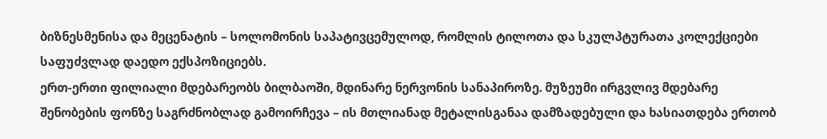ბიზნესმენისა და მეცენატის – სოლომონის საპატივცემულოდ, რომლის ტილოთა და სკულპტურათა კოლექციები საფუძვლად დაედო ექსპოზიციებს.
ერთ-ერთი ფილიალი მდებარეობს ბილბაოში, მდინარე ნერვონის სანაპიროზე. მუზეუმი ირგვლივ მდებარე შენობების ფონზე საგრძნობლად გამოირჩევა – ის მთლიანად მეტალისგანაა დამზადებული და ხასიათდება ერთობ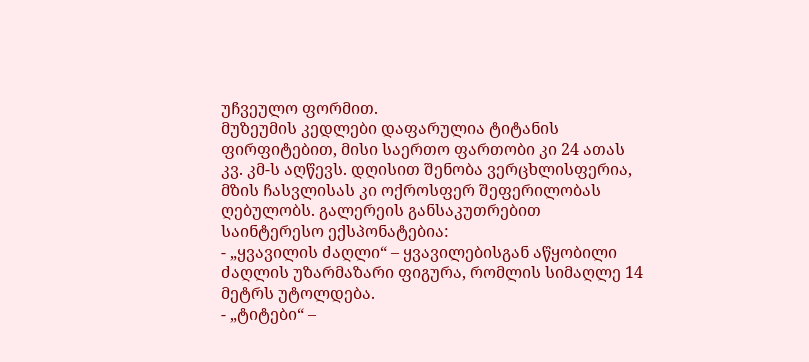უჩვეულო ფორმით.
მუზეუმის კედლები დაფარულია ტიტანის ფირფიტებით, მისი საერთო ფართობი კი 24 ათას კვ. კმ-ს აღწევს. დღისით შენობა ვერცხლისფერია, მზის ჩასვლისას კი ოქროსფერ შეფერილობას ღებულობს. გალერეის განსაკუთრებით საინტერესო ექსპონატებია:
- „ყვავილის ძაღლი“ – ყვავილებისგან აწყობილი ძაღლის უზარმაზარი ფიგურა, რომლის სიმაღლე 14 მეტრს უტოლდება.
- „ტიტები“ –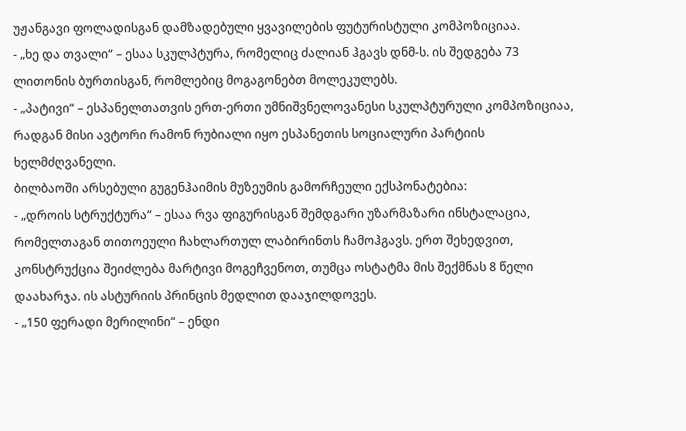უჟანგავი ფოლადისგან დამზადებული ყვავილების ფუტურისტული კომპოზიციაა.
- „ხე და თვალი“ – ესაა სკულპტურა, რომელიც ძალიან ჰგავს დნმ-ს. ის შედგება 73 ლითონის ბურთისგან, რომლებიც მოგაგონებთ მოლეკულებს.
- „პატივი“ – ესპანელთათვის ერთ-ერთი უმნიშვნელოვანესი სკულპტურული კომპოზიციაა, რადგან მისი ავტორი რამონ რუბიალი იყო ესპანეთის სოციალური პარტიის ხელმძღვანელი.
ბილბაოში არსებული გუგენჰაიმის მუზეუმის გამორჩეული ექსპონატებია:
- „დროის სტრუქტურა“ – ესაა რვა ფიგურისგან შემდგარი უზარმაზარი ინსტალაცია, რომელთაგან თითოეული ჩახლართულ ლაბირინთს ჩამოჰგავს. ერთ შეხედვით, კონსტრუქცია შეიძლება მარტივი მოგეჩვენოთ, თუმცა ოსტატმა მის შექმნას 8 წელი დაახარჯა. ის ასტურიის პრინცის მედლით დააჯილდოვეს.
- „150 ფერადი მერილინი“ – ენდი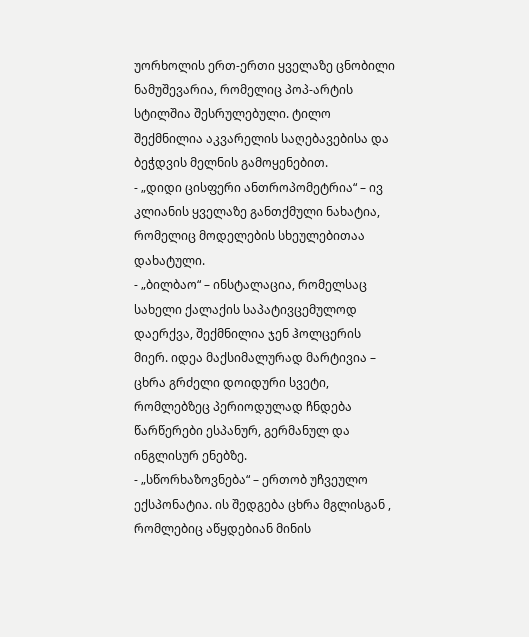უორხოლის ერთ-ერთი ყველაზე ცნობილი ნამუშევარია, რომელიც პოპ-არტის სტილშია შესრულებული. ტილო შექმნილია აკვარელის საღებავებისა და ბეჭდვის მელნის გამოყენებით.
- „დიდი ცისფერი ანთროპომეტრია“ – ივ კლიანის ყველაზე განთქმული ნახატია, რომელიც მოდელების სხეულებითაა დახატული.
- „ბილბაო“ – ინსტალაცია, რომელსაც სახელი ქალაქის საპატივცემულოდ დაერქვა, შექმნილია ჯენ ჰოლცერის მიერ. იდეა მაქსიმალურად მარტივია – ცხრა გრძელი დოიდური სვეტი, რომლებზეც პერიოდულად ჩნდება წარწერები ესპანურ, გერმანულ და ინგლისურ ენებზე.
- „სწორხაზოვნება“ – ერთობ უჩვეულო ექსპონატია. ის შედგება ცხრა მგლისგან , რომლებიც აწყდებიან მინის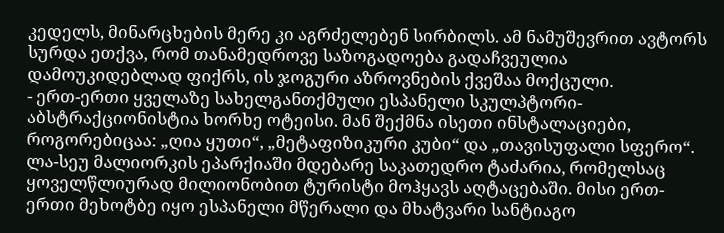კედელს, მინარცხების მერე კი აგრძელებენ სირბილს. ამ ნამუშევრით ავტორს სურდა ეთქვა, რომ თანამედროვე საზოგადოება გადაჩვეულია დამოუკიდებლად ფიქრს, ის ჯოგური აზროვნების ქვეშაა მოქცული.
- ერთ-ერთი ყველაზე სახელგანთქმული ესპანელი სკულპტორი-აბსტრაქციონისტია ხორხე ოტეისი. მან შექმნა ისეთი ინსტალაციები, როგორებიცაა: „ღია ყუთი“, „მეტაფიზიკური კუბი“ და „თავისუფალი სფერო“.
ლა-სეუ მალიორკის ეპარქიაში მდებარე საკათედრო ტაძარია, რომელსაც ყოველწლიურად მილიონობით ტურისტი მოჰყავს აღტაცებაში. მისი ერთ-ერთი მეხოტბე იყო ესპანელი მწერალი და მხატვარი სანტიაგო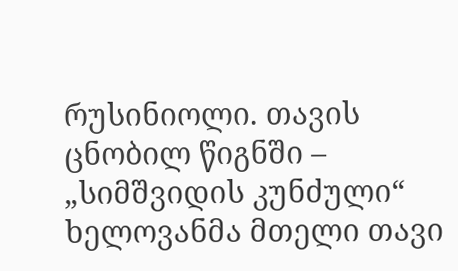რუსინიოლი. თავის ცნობილ წიგნში – „სიმშვიდის კუნძული“ ხელოვანმა მთელი თავი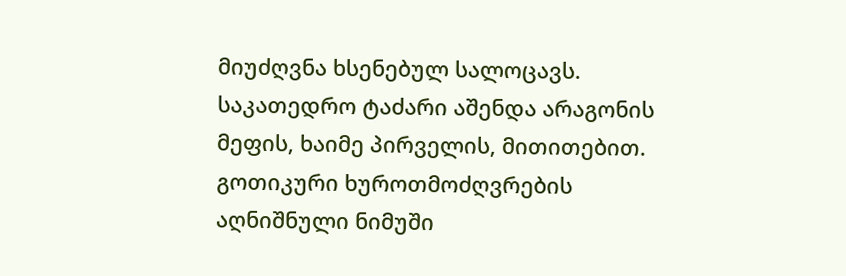მიუძღვნა ხსენებულ სალოცავს.
საკათედრო ტაძარი აშენდა არაგონის მეფის, ხაიმე პირველის, მითითებით. გოთიკური ხუროთმოძღვრების აღნიშნული ნიმუში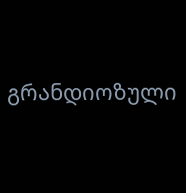გრანდიოზული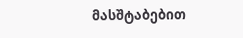მასშტაბებით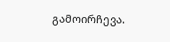გამოირჩევა.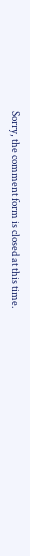Sorry, the comment form is closed at this time.